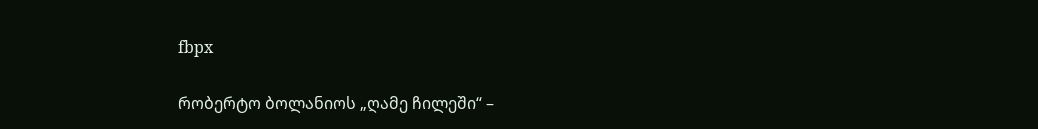fbpx

რობერტო ბოლანიოს „ღამე ჩილეში“ –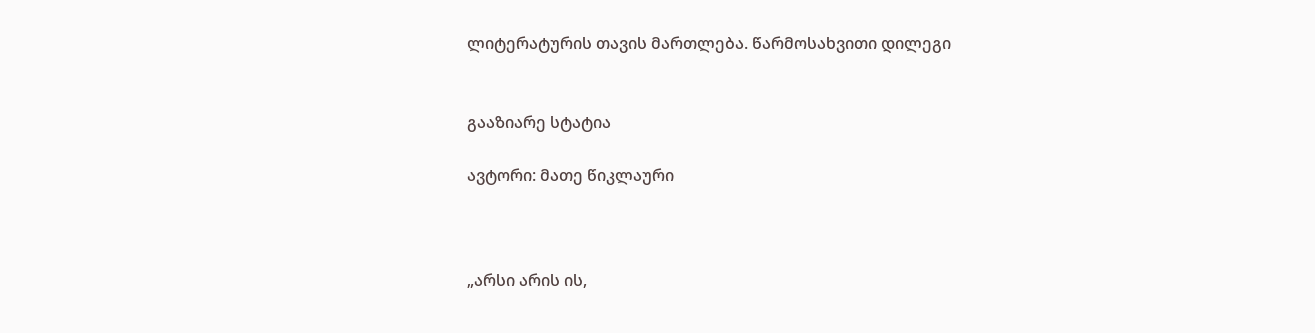ლიტერატურის თავის მართლება. წარმოსახვითი დილეგი


გააზიარე სტატია

ავტორი: მათე წიკლაური



„არსი არის ის,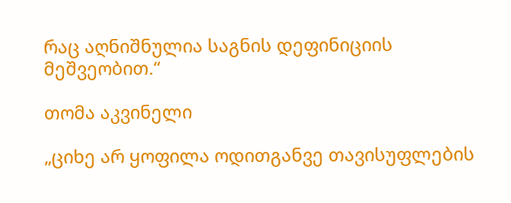რაც აღნიშნულია საგნის დეფინიციის მეშვეობით.“

თომა აკვინელი

„ციხე არ ყოფილა ოდითგანვე თავისუფლების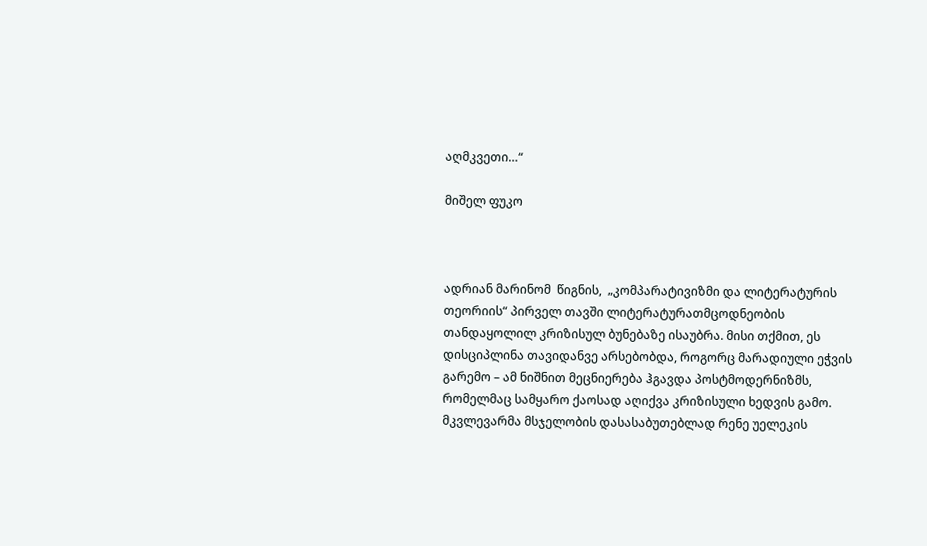აღმკვეთი…“

მიშელ ფუკო



ადრიან მარინომ  წიგნის,  „კომპარატივიზმი და ლიტერატურის თეორიის“ პირველ თავში ლიტერატურათმცოდნეობის თანდაყოლილ კრიზისულ ბუნებაზე ისაუბრა. მისი თქმით, ეს დისციპლინა თავიდანვე არსებობდა, როგორც მარადიული ეჭვის გარემო – ამ ნიშნით მეცნიერება ჰგავდა პოსტმოდერნიზმს, რომელმაც სამყარო ქაოსად აღიქვა კრიზისული ხედვის გამო. მკვლევარმა მსჯელობის დასასაბუთებლად რენე უელეკის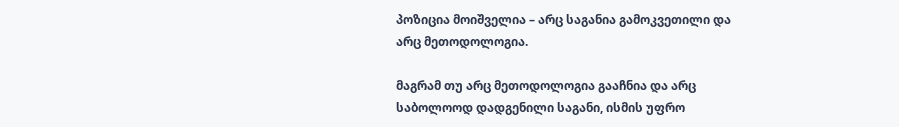პოზიცია მოიშველია – არც საგანია გამოკვეთილი და არც მეთოდოლოგია.

მაგრამ თუ არც მეთოდოლოგია გააჩნია და არც საბოლოოდ დადგენილი საგანი, ისმის უფრო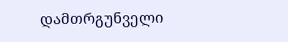დამთრგუნველი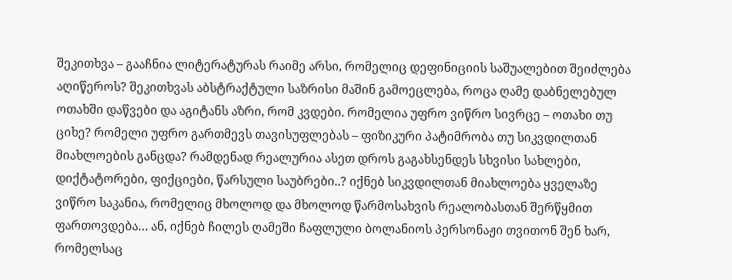შეკითხვა – გააჩნია ლიტერატურას რაიმე არსი, რომელიც დეფინიციის საშუალებით შეიძლება აღიწეროს? შეკითხვას აბსტრაქტული საზრისი მაშინ გამოეცლება, როცა ღამე დაბნელებულ ოთახში დაწვები და აგიტანს აზრი, რომ კვდები. რომელია უფრო ვიწრო სივრცე – ოთახი თუ ციხე? რომელი უფრო გართმევს თავისუფლებას – ფიზიკური პატიმრობა თუ სიკვდილთან მიახლოების განცდა? რამდენად რეალურია ასეთ დროს გაგახსენდეს სხვისი სახლები, დიქტატორები, ფიქციები, წარსული საუბრები..? იქნებ სიკვდილთან მიახლოება ყველაზე ვიწრო საკანია, რომელიც მხოლოდ და მხოლოდ წარმოსახვის რეალობასთან შერწყმით ფართოვდება… ან, იქნებ ჩილეს ღამეში ჩაფლული ბოლანიოს პერსონაჟი თვითონ შენ ხარ, რომელსაც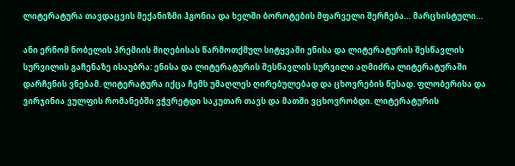ლიტერატურა თავდაცვის მექანიზმი ჰგონია და ხელში ბოროტების მფარველი შერჩება… მარცხისტული…

ანი ერნომ ნობელის პრემიის მიღებისას წარმოთქმულ სიტყვაში ენისა და ლიტერატურის შესწავლის სურვილის გაჩენაზე ისაუბრა: ენისა და ლიტერატურის შესწავლის სურვილი აღმიძრა ლიტერატურაში დარჩენის ვნებამ. ლიტერატურა იქცა ჩემს უმაღლეს ღირებულებად და ცხოვრების წესად. ფლობერისა და ვირჯინია ვულფის რომანებში ვჭვრეტდი საკუთარ თავს და მათში ვცხოვრობდი. ლიტერატურის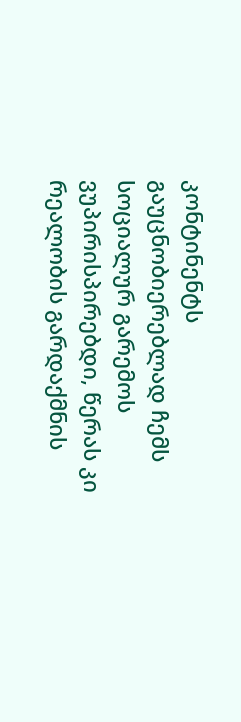კონტინენტს გაუცნობიერებლად ჩემს სოციალურ გარემოს ვუპირისპირებდი, წერას კი რეალობის გარდაქმნის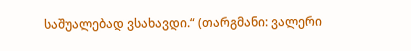საშუალებად ვსახავდი.“ (თარგმანი: ვალერი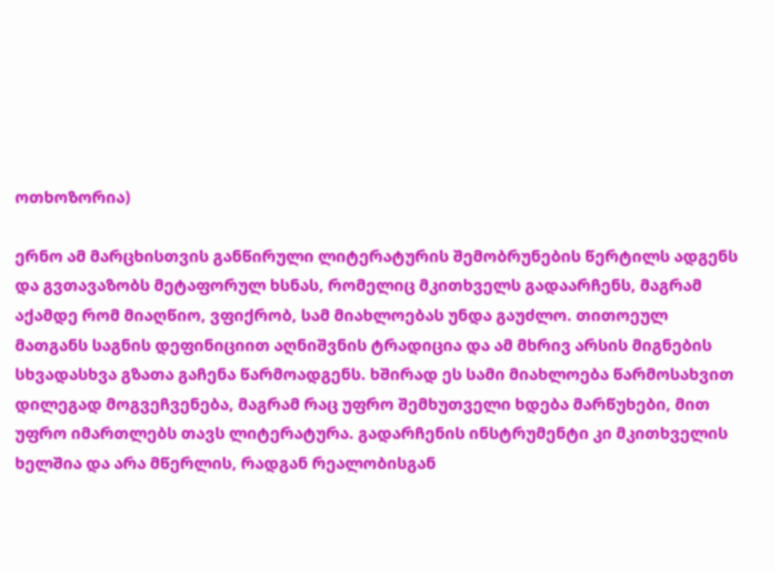ოთხოზორია)

ერნო ამ მარცხისთვის განწირული ლიტერატურის შემობრუნების წერტილს ადგენს და გვთავაზობს მეტაფორულ ხსნას, რომელიც მკითხველს გადაარჩენს, მაგრამ აქამდე რომ მიაღწიო, ვფიქრობ, სამ მიახლოებას უნდა გაუძლო. თითოეულ მათგანს საგნის დეფინიციით აღნიშვნის ტრადიცია და ამ მხრივ არსის მიგნების სხვადასხვა გზათა გაჩენა წარმოადგენს. ხშირად ეს სამი მიახლოება წარმოსახვით დილეგად მოგვეჩვენება, მაგრამ რაც უფრო შემხუთველი ხდება მარწუხები, მით უფრო იმართლებს თავს ლიტერატურა. გადარჩენის ინსტრუმენტი კი მკითხველის ხელშია და არა მწერლის, რადგან რეალობისგან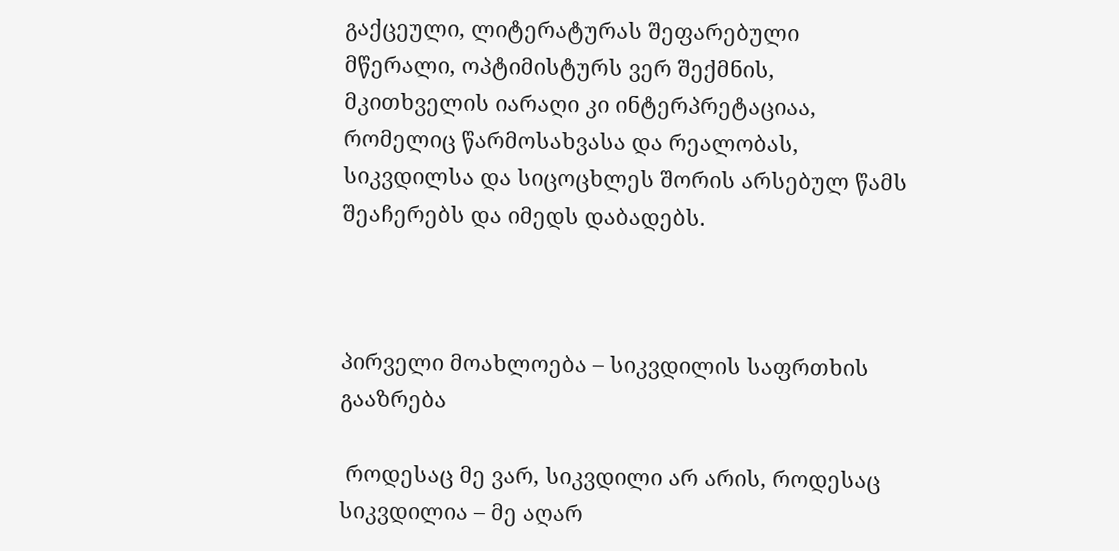გაქცეული, ლიტერატურას შეფარებული მწერალი, ოპტიმისტურს ვერ შექმნის, მკითხველის იარაღი კი ინტერპრეტაციაა, რომელიც წარმოსახვასა და რეალობას, სიკვდილსა და სიცოცხლეს შორის არსებულ წამს შეაჩერებს და იმედს დაბადებს.



პირველი მოახლოება – სიკვდილის საფრთხის გააზრება

 როდესაც მე ვარ, სიკვდილი არ არის, როდესაც სიკვდილია – მე აღარ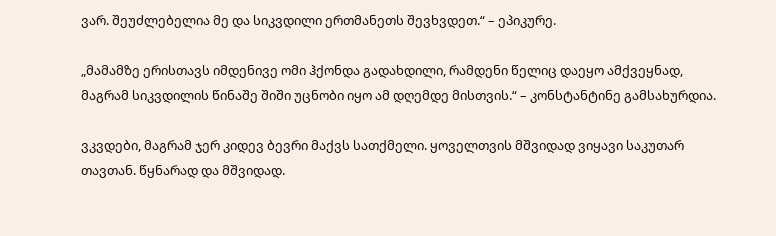ვარ. შეუძლებელია მე და სიკვდილი ერთმანეთს შევხვდეთ.“ – ეპიკურე.

„მამამზე ერისთავს იმდენივე ომი ჰქონდა გადახდილი, რამდენი წელიც დაეყო ამქვეყნად, მაგრამ სიკვდილის წინაშე შიში უცნობი იყო ამ დღემდე მისთვის.“ – კონსტანტინე გამსახურდია.

ვკვდები, მაგრამ ჯერ კიდევ ბევრი მაქვს სათქმელი. ყოველთვის მშვიდად ვიყავი საკუთარ თავთან. წყნარად და მშვიდად.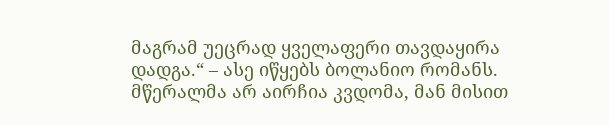მაგრამ უეცრად ყველაფერი თავდაყირა დადგა.“ – ასე იწყებს ბოლანიო რომანს. მწერალმა არ აირჩია კვდომა, მან მისით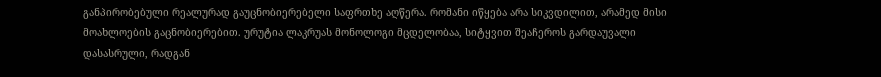განპირობებული რეალურად გაუცნობიერებელი საფრთხე აღწერა. რომანი იწყება არა სიკვდილით, არამედ მისი მოახლოების გაცნობიერებით. ურუტია ლაკრუას მონოლოგი მცდელობაა, სიტყვით შეაჩეროს გარდაუვალი დასასრული, რადგან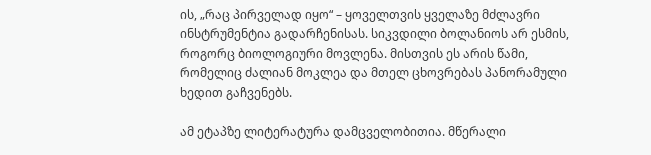ის, „რაც პირველად იყო“ – ყოველთვის ყველაზე მძლავრი ინსტრუმენტია გადარჩენისას. სიკვდილი ბოლანიოს არ ესმის, როგორც ბიოლოგიური მოვლენა. მისთვის ეს არის წამი, რომელიც ძალიან მოკლეა და მთელ ცხოვრებას პანორამული ხედით გაჩვენებს.

ამ ეტაპზე ლიტერატურა დამცველობითია. მწერალი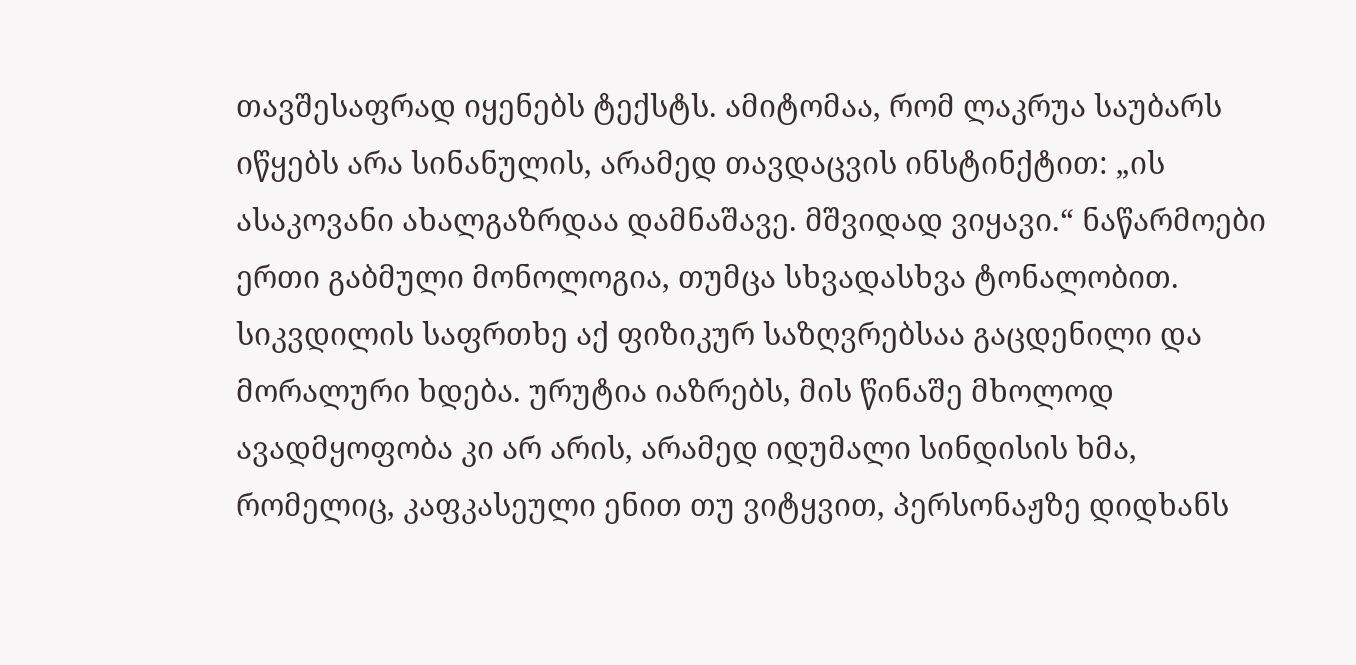თავშესაფრად იყენებს ტექსტს. ამიტომაა, რომ ლაკრუა საუბარს იწყებს არა სინანულის, არამედ თავდაცვის ინსტინქტით: „ის ასაკოვანი ახალგაზრდაა დამნაშავე. მშვიდად ვიყავი.“ ნაწარმოები ერთი გაბმული მონოლოგია, თუმცა სხვადასხვა ტონალობით. სიკვდილის საფრთხე აქ ფიზიკურ საზღვრებსაა გაცდენილი და მორალური ხდება. ურუტია იაზრებს, მის წინაშე მხოლოდ ავადმყოფობა კი არ არის, არამედ იდუმალი სინდისის ხმა, რომელიც, კაფკასეული ენით თუ ვიტყვით, პერსონაჟზე დიდხანს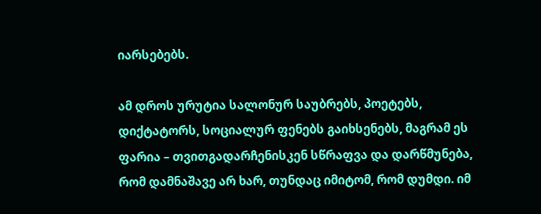იარსებებს.

ამ დროს ურუტია სალონურ საუბრებს, პოეტებს, დიქტატორს, სოციალურ ფენებს გაიხსენებს, მაგრამ ეს ფარია – თვითგადარჩენისკენ სწრაფვა და დარწმუნება, რომ დამნაშავე არ ხარ, თუნდაც იმიტომ, რომ დუმდი. იმ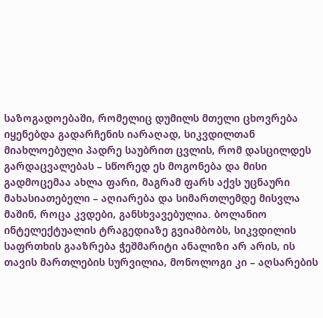საზოგადოებაში, რომელიც დუმილს მთელი ცხოვრება იყენებდა გადარჩენის იარაღად, სიკვდილთან მიახლოებული პადრე საუბრით ცვლის, რომ დასცილდეს გარდაცვალებას – სწორედ ეს მოგონება და მისი გადმოცემაა ახლა ფარი, მაგრამ ფარს აქვს უცნაური მახასიათებელი – აღიარება და სიმართლემდე მისვლა მაშინ, როცა კვდები, განსხვავებულია. ბოლანიო ინტელექტუალის ტრაგედიაზე გვიამბობს, სიკვდილის საფრთხის გააზრება ჭეშმარიტი ანალიზი არ არის, ის თავის მართლების სურვილია, მონოლოგი კი – აღსარების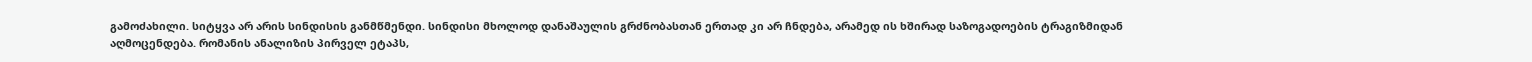გამოძახილი. სიტყვა არ არის სინდისის განმწმენდი. სინდისი მხოლოდ დანაშაულის გრძნობასთან ერთად კი არ ჩნდება, არამედ ის ხშირად საზოგადოების ტრაგიზმიდან აღმოცენდება. რომანის ანალიზის პირველ ეტაპს,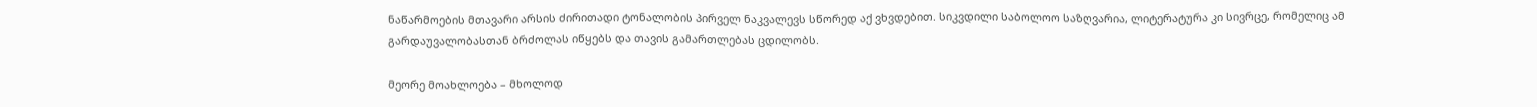ნაწარმოების მთავარი არსის ძირითადი ტონალობის პირველ ნაკვალევს სწორედ აქ ვხვდებით. სიკვდილი საბოლოო საზღვარია, ლიტერატურა კი სივრცე, რომელიც ამ გარდაუვალობასთან ბრძოლას იწყებს და თავის გამართლებას ცდილობს.

მეორე მოახლოება – მხოლოდ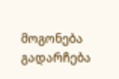მოგონება გადარჩება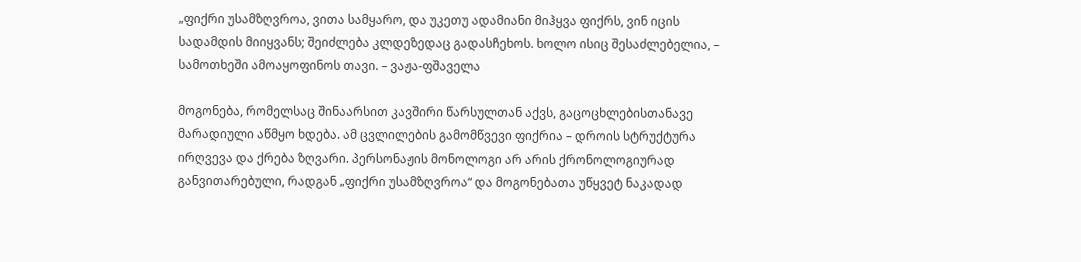„ფიქრი უსამზღვროა, ვითა სამყარო, და უკეთუ ადამიანი მიჰყვა ფიქრს, ვინ იცის სადამდის მიიყვანს; შეიძლება კლდეზედაც გადასჩეხოს. ხოლო ისიც შესაძლებელია, – სამოთხეში ამოაყოფინოს თავი. – ვაჟა-ფშაველა

მოგონება, რომელსაც შინაარსით კავშირი წარსულთან აქვს, გაცოცხლებისთანავე მარადიული აწმყო ხდება. ამ ცვლილების გამომწვევი ფიქრია – დროის სტრუქტურა ირღვევა და ქრება ზღვარი. პერსონაჟის მონოლოგი არ არის ქრონოლოგიურად განვითარებული, რადგან „ფიქრი უსამზღვროა“ და მოგონებათა უწყვეტ ნაკადად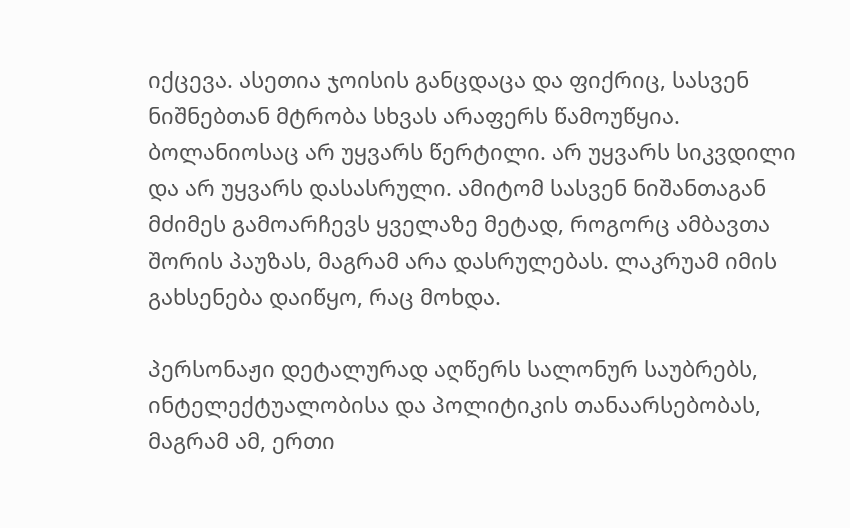იქცევა. ასეთია ჯოისის განცდაცა და ფიქრიც, სასვენ ნიშნებთან მტრობა სხვას არაფერს წამოუწყია. ბოლანიოსაც არ უყვარს წერტილი. არ უყვარს სიკვდილი და არ უყვარს დასასრული. ამიტომ სასვენ ნიშანთაგან მძიმეს გამოარჩევს ყველაზე მეტად, როგორც ამბავთა შორის პაუზას, მაგრამ არა დასრულებას. ლაკრუამ იმის გახსენება დაიწყო, რაც მოხდა.

პერსონაჟი დეტალურად აღწერს სალონურ საუბრებს, ინტელექტუალობისა და პოლიტიკის თანაარსებობას, მაგრამ ამ, ერთი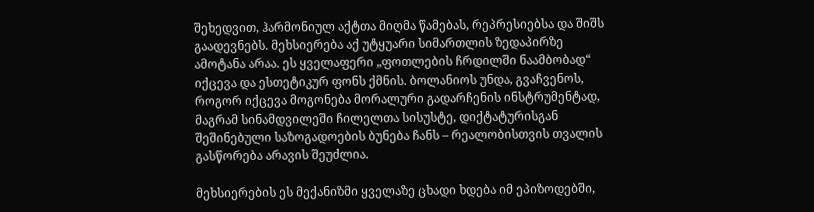შეხედვით, ჰარმონიულ აქტთა მიღმა წამებას, რეპრესიებსა და შიშს გაადევნებს. მეხსიერება აქ უტყუარი სიმართლის ზედაპირზე ამოტანა არაა. ეს ყველაფერი „ფოთლების ჩრდილში ნაამბობად“ იქცევა და ესთეტიკურ ფონს ქმნის. ბოლანიოს უნდა, გვაჩვენოს, როგორ იქცევა მოგონება მორალური გადარჩენის ინსტრუმენტად, მაგრამ სინამდვილეში ჩილელთა სისუსტე, დიქტატურისგან შეშინებული საზოგადოების ბუნება ჩანს – რეალობისთვის თვალის გასწორება არავის შეუძლია.

მეხსიერების ეს მექანიზმი ყველაზე ცხადი ხდება იმ ეპიზოდებში,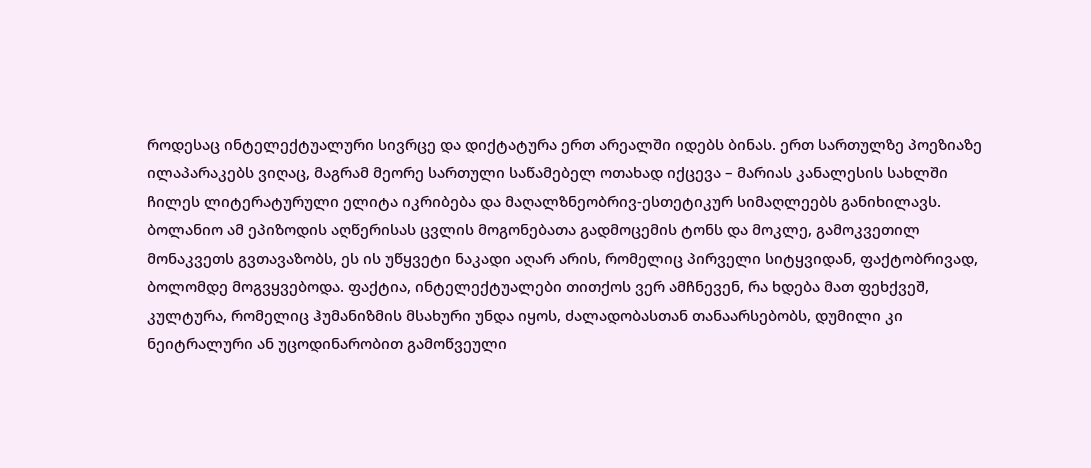როდესაც ინტელექტუალური სივრცე და დიქტატურა ერთ არეალში იდებს ბინას. ერთ სართულზე პოეზიაზე ილაპარაკებს ვიღაც, მაგრამ მეორე სართული საწამებელ ოთახად იქცევა – მარიას კანალესის სახლში ჩილეს ლიტერატურული ელიტა იკრიბება და მაღალზნეობრივ-ესთეტიკურ სიმაღლეებს განიხილავს. ბოლანიო ამ ეპიზოდის აღწერისას ცვლის მოგონებათა გადმოცემის ტონს და მოკლე, გამოკვეთილ მონაკვეთს გვთავაზობს, ეს ის უწყვეტი ნაკადი აღარ არის, რომელიც პირველი სიტყვიდან, ფაქტობრივად, ბოლომდე მოგვყვებოდა. ფაქტია, ინტელექტუალები თითქოს ვერ ამჩნევენ, რა ხდება მათ ფეხქვეშ, კულტურა, რომელიც ჰუმანიზმის მსახური უნდა იყოს, ძალადობასთან თანაარსებობს, დუმილი კი ნეიტრალური ან უცოდინარობით გამოწვეული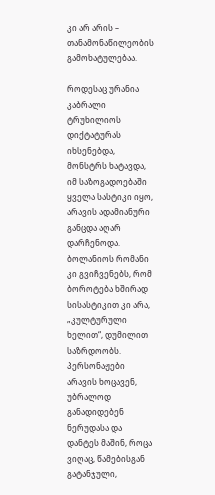კი არ არის – თანამონაწილეობის გამოხატულებაა.

როდესაც ურანია კაბრალი ტრუხილიოს დიქტატურას იხსენებდა, მონსტრს ხატავდა, იმ საზოგადოებაში ყველა სასტიკი იყო, არავის ადამიანური განცდა აღარ დარჩენოდა. ბოლანიოს რომანი კი გვიჩვენებს, რომ ბოროტება ხშირად სისასტიკით კი არა, „კულტურული ხელით“, დუმილით საზრდოობს. პერსონაჟები არავის ხოცავენ, უბრალოდ განადიდებენ ნერუდასა და დანტეს მაშინ, როცა ვიღაც, წამებისგან გატანჯული,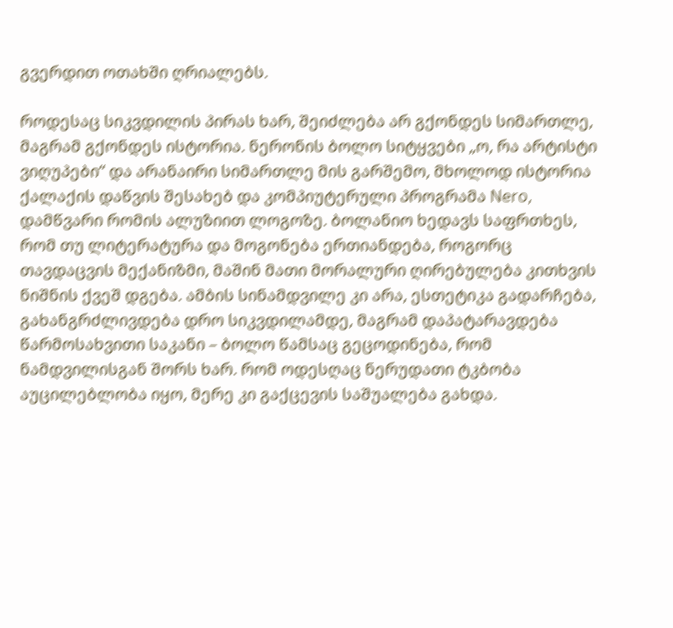გვერდით ოთახში ღრიალებს.

როდესაც სიკვდილის პირას ხარ, შეიძლება არ გქონდეს სიმართლე, მაგრამ გქონდეს ისტორია. ნერონის ბოლო სიტყვები „ო, რა არტისტი ვიღუპები“ და არანაირი სიმართლე მის გარშემო, მხოლოდ ისტორია ქალაქის დაწვის შესახებ და კომპიუტერული პროგრამა Nero, დამწვარი რომის ალუზიით ლოგოზე. ბოლანიო ხედავს საფრთხეს, რომ თუ ლიტერატურა და მოგონება ერთიანდება, როგორც თავდაცვის მექანიზმი, მაშინ მათი მორალური ღირებულება კითხვის ნიშნის ქვეშ დგება. ამბის სინამდვილე კი არა, ესთეტიკა გადარჩება, გახანგრძლივდება დრო სიკვდილამდე, მაგრამ დაპატარავდება წარმოსახვითი საკანი – ბოლო წამსაც გეცოდინება, რომ ნამდვილისგან შორს ხარ. რომ ოდესღაც ნერუდათი ტკბობა აუცილებლობა იყო, მერე კი გაქცევის საშუალება გახდა.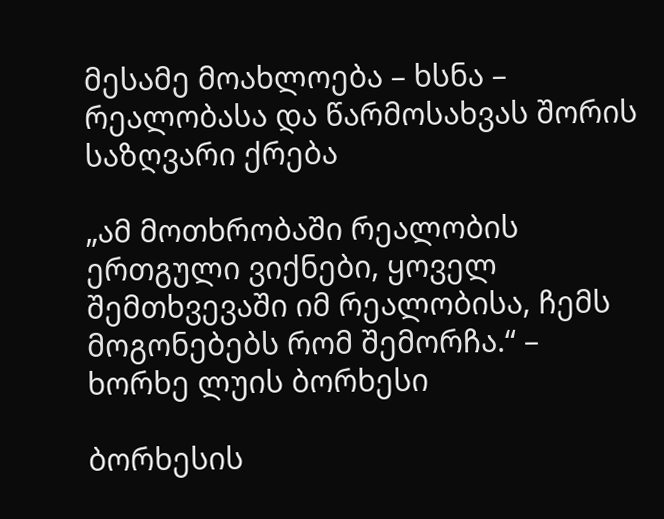მესამე მოახლოება – ხსნა – რეალობასა და წარმოსახვას შორის საზღვარი ქრება

„ამ მოთხრობაში რეალობის ერთგული ვიქნები, ყოველ შემთხვევაში იმ რეალობისა, ჩემს მოგონებებს რომ შემორჩა.“ – ხორხე ლუის ბორხესი

ბორხესის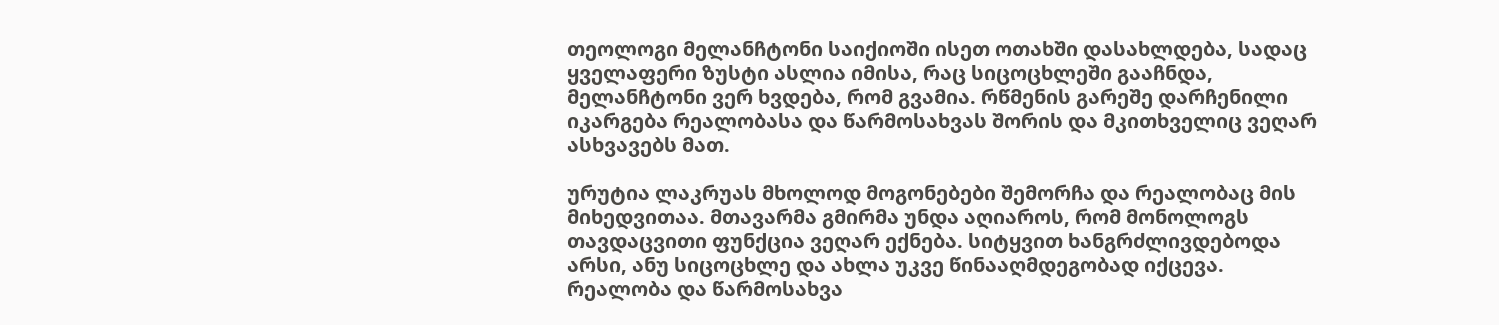თეოლოგი მელანჩტონი საიქიოში ისეთ ოთახში დასახლდება, სადაც ყველაფერი ზუსტი ასლია იმისა, რაც სიცოცხლეში გააჩნდა, მელანჩტონი ვერ ხვდება, რომ გვამია. რწმენის გარეშე დარჩენილი იკარგება რეალობასა და წარმოსახვას შორის და მკითხველიც ვეღარ ასხვავებს მათ.

ურუტია ლაკრუას მხოლოდ მოგონებები შემორჩა და რეალობაც მის მიხედვითაა. მთავარმა გმირმა უნდა აღიაროს, რომ მონოლოგს თავდაცვითი ფუნქცია ვეღარ ექნება. სიტყვით ხანგრძლივდებოდა არსი, ანუ სიცოცხლე და ახლა უკვე წინააღმდეგობად იქცევა. რეალობა და წარმოსახვა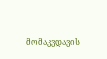მომაკვდავის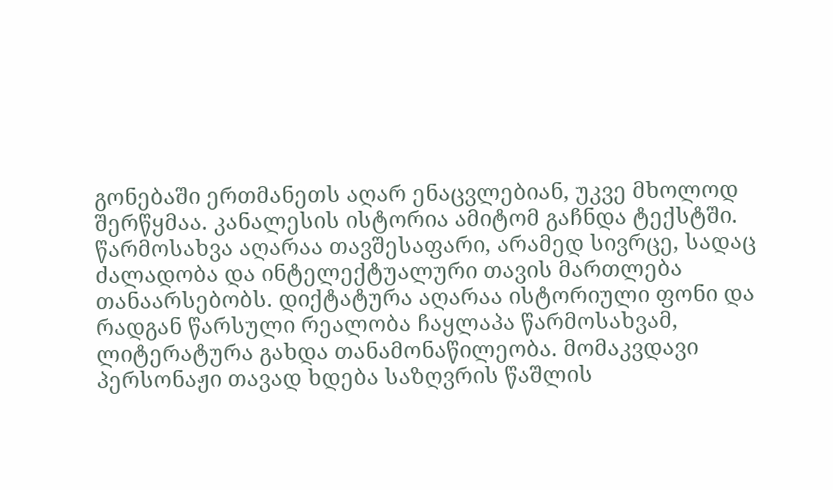გონებაში ერთმანეთს აღარ ენაცვლებიან, უკვე მხოლოდ შერწყმაა. კანალესის ისტორია ამიტომ გაჩნდა ტექსტში. წარმოსახვა აღარაა თავშესაფარი, არამედ სივრცე, სადაც ძალადობა და ინტელექტუალური თავის მართლება თანაარსებობს. დიქტატურა აღარაა ისტორიული ფონი და რადგან წარსული რეალობა ჩაყლაპა წარმოსახვამ, ლიტერატურა გახდა თანამონაწილეობა. მომაკვდავი პერსონაჟი თავად ხდება საზღვრის წაშლის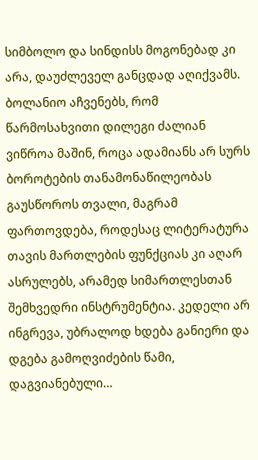სიმბოლო და სინდისს მოგონებად კი არა, დაუძლეველ განცდად აღიქვამს. ბოლანიო აჩვენებს, რომ წარმოსახვითი დილეგი ძალიან ვიწროა მაშინ, როცა ადამიანს არ სურს ბოროტების თანამონაწილეობას გაუსწოროს თვალი, მაგრამ ფართოვდება, როდესაც ლიტერატურა თავის მართლების ფუნქციას კი აღარ ასრულებს, არამედ სიმართლესთან შემხვედრი ინსტრუმენტია. კედელი არ ინგრევა, უბრალოდ ხდება განიერი და დგება გამოღვიძების წამი, დაგვიანებული…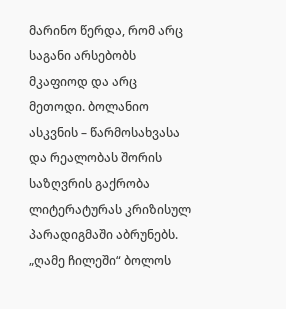მარინო წერდა, რომ არც საგანი არსებობს მკაფიოდ და არც მეთოდი. ბოლანიო ასკვნის – წარმოსახვასა და რეალობას შორის საზღვრის გაქრობა ლიტერატურას კრიზისულ პარადიგმაში აბრუნებს. „ღამე ჩილეში“ ბოლოს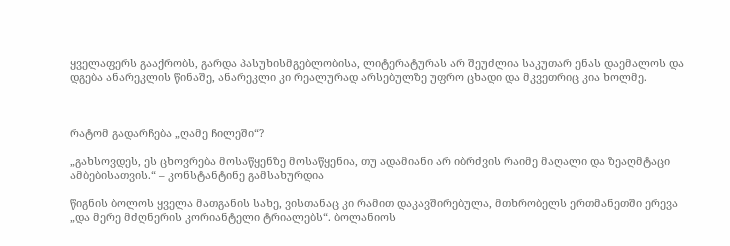ყველაფერს გააქრობს, გარდა პასუხისმგებლობისა, ლიტერატურას არ შეუძლია საკუთარ ენას დაემალოს და დგება ანარეკლის წინაშე, ანარეკლი კი რეალურად არსებულზე უფრო ცხადი და მკვეთრიც კია ხოლმე.



რატომ გადარჩება „ღამე ჩილეში“?

„გახსოვდეს, ეს ცხოვრება მოსაწყენზე მოსაწყენია, თუ ადამიანი არ იბრძვის რაიმე მაღალი და ზეაღმტაცი ამბებისათვის.“ – კონსტანტინე გამსახურდია

წიგნის ბოლოს ყველა მათგანის სახე, ვისთანაც კი რამით დაკავშირებულა, მთხრობელს ერთმანეთში ერევა „და მერე მძღნერის კორიანტელი ტრიალებს“. ბოლანიოს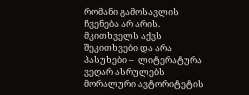რომანი გამოსავლის ჩვენება არ არის. მკითხველს აქვს შეკითხვები და არა პასუხები –  ლიტერატურა ვეღარ ასრულებს მორალური ავტორიტეტის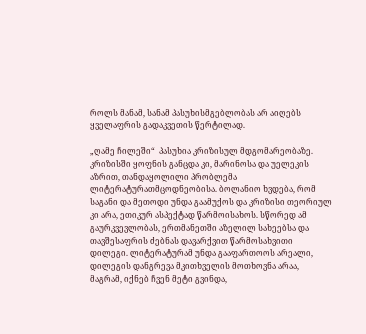როლს მანამ, სანამ პასუხისმგებლობას არ აიღებს ყველაფრის გადაკვეთის წერტილად.

„ღამე ჩილეში“  პასუხია კრიზისულ მდგომარეობაზე. კრიზისში ყოფნის განცდა კი, მარინოსა და უელეკის აზრით, თანდაყოლილი პრობლემა ლიტერატურათმცოდნეობისა. ბოლანიო ხვდება, რომ საგანი და მეთოდი უნდა გაამუქოს და კრიზისი თეორიულ კი არა, ეთიკურ ასპექტად წარმოისახოს. სწორედ ამ გაურკვევლობას, ერთმანეთში აზელილ სახეებსა და თავშესაფრის ძებნას დავარქვით წარმოსახვითი დილეგი. ლიტერატურამ უნდა გააფართოოს არეალი, დილეგის დანგრევა მკითხველის მოთხოვნა არაა, მაგრამ, იქნებ ჩვენ მეტი გვინდა,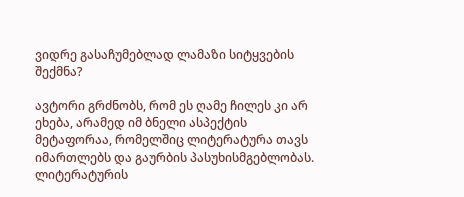ვიდრე გასაჩუმებლად ლამაზი სიტყვების შექმნა?

ავტორი გრძნობს, რომ ეს ღამე ჩილეს კი არ ეხება, არამედ იმ ბნელი ასპექტის მეტაფორაა, რომელშიც ლიტერატურა თავს იმართლებს და გაურბის პასუხისმგებლობას. ლიტერატურის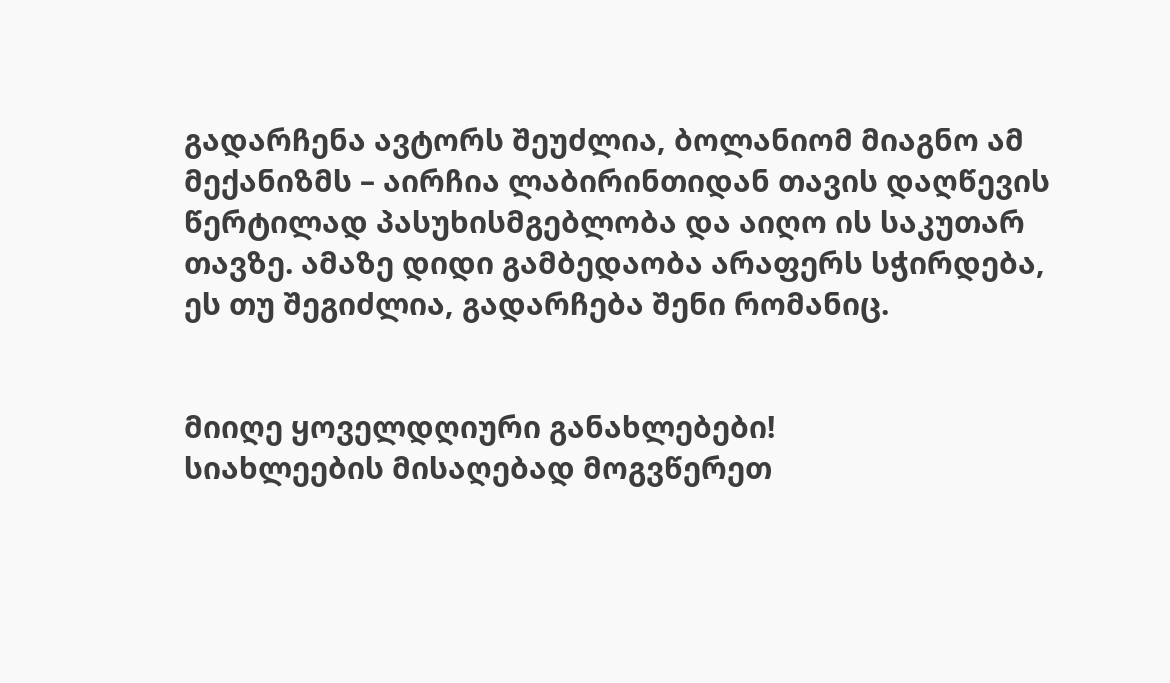გადარჩენა ავტორს შეუძლია, ბოლანიომ მიაგნო ამ მექანიზმს – აირჩია ლაბირინთიდან თავის დაღწევის წერტილად პასუხისმგებლობა და აიღო ის საკუთარ თავზე. ამაზე დიდი გამბედაობა არაფერს სჭირდება, ეს თუ შეგიძლია, გადარჩება შენი რომანიც.


მიიღე ყოველდღიური განახლებები!
სიახლეების მისაღებად მოგვწერეთ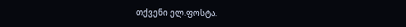თქვენი ელ.ფოსტა.